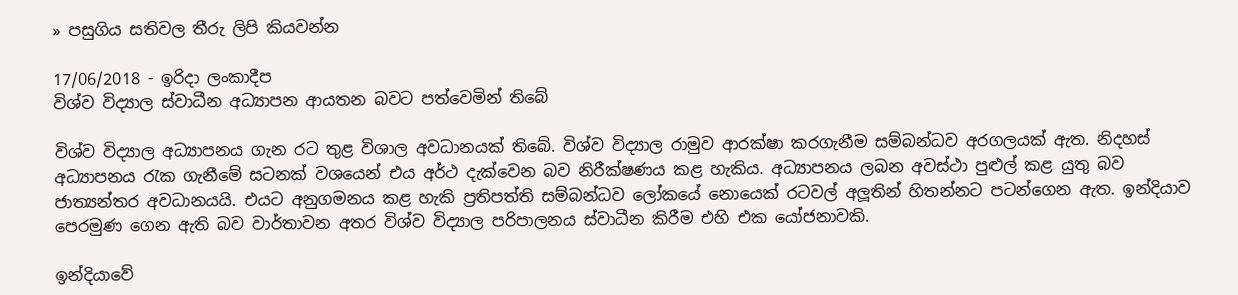» පසුගිය සතිවල තීරු ලිපි කියවන්න

17/06/2018 - ඉරිදා ලංකාදීප
විශ්ව විද්‍යාල ස්වාධීන අධ්‍යාපන ආයතන බවට පත්වෙමින් තිබේ

විශ්ව විද්‍යාල අධ්‍යාපනය ගැන රට තුළ විශාල අවධානයක් තිබේ. විශ්ව විද්‍යාල රාමුව ආරක්ෂා කරගැනීම සම්බන්ධව අරගලයක් ඇත. නිදහස් අධ්‍යාපනය රැක ගැනීමේ සටනක් වශයෙන් එය අර්ථ දැක්වෙන බව නිරීක්ෂණය කළ හැකිය. අධ්‍යාපනය ලබන අවස්ථා පුළුල් කළ යුතු බව ජාත්‍යන්තර අවධානයයි. එයට අනුගමනය කළ හැකි ප්‍රතිපත්ති සම්බන්ධව ලෝකයේ නොයෙක් රටවල් අලූතින් හිතන්නට පටන්ගෙන ඇත. ඉන්දියාව පෙරමුණ ගෙන ඇති බව වාර්තාවන අතර විශ්ව විද්‍යාල පරිපාලනය ස්වාධීන කිරීම එහි එක යෝජනාවකි.

ඉන්දියාවේ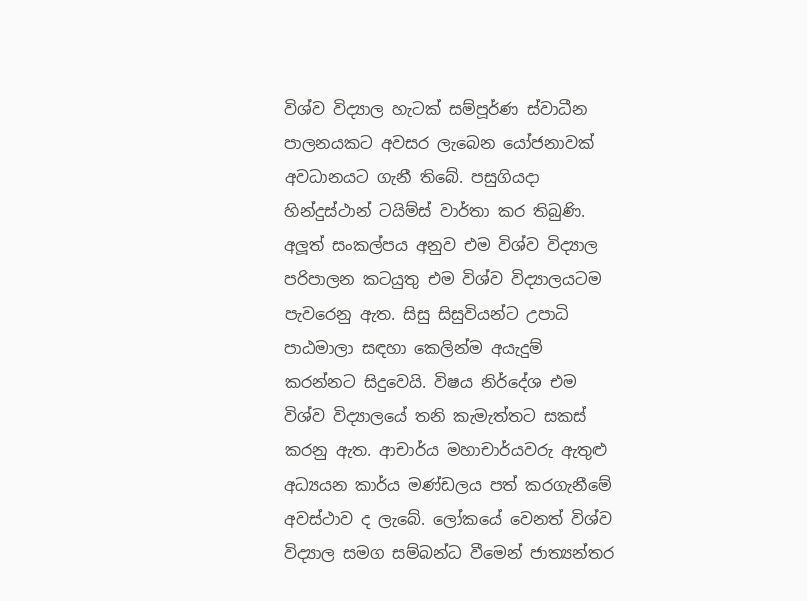විශ්ව විද්‍යාල හැටක් සම්පූර්ණ ස්වාධීන පාලනයකට අවසර ලැබෙන යෝජනාවක් අවධානයට ගැනී තිබේ. පසුගියදා හින්දුස්ථාන් ටයිම්ස් වාර්තා කර තිබුණි. අලූත් සංකල්පය අනුව එම විශ්ව විද්‍යාල පරිපාලන කටයුතු එම විශ්ව විද්‍යාලයටම පැවරෙනු ඇත. සිසු සිසුවියන්ට උපාධි පාඨමාලා සඳහා කෙලින්ම අයැදුම් කරන්නට සිදුවෙයි. විෂය නිර්දේශ එම විශ්ව විද්‍යාලයේ තනි කැමැත්තට සකස් කරනු ඇත. ආචාර්ය මහාචාර්යවරු ඇතුළු අධ්‍යයන කාර්ය මණ්ඩලය පත් කරගැනීමේ අවස්ථාව ද ලැබේ. ලෝකයේ වෙනත් විශ්ව විද්‍යාල සමග සම්බන්ධ වීමෙන් ජාත්‍යන්තර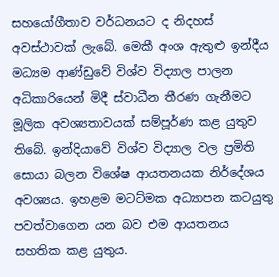සහයෝගීතාව වර්ධනයට ද නිදහස් අවස්ථාවක් ලැබේ. මෙකී අංශ ඇතුළු ඉන්දීය මධ්‍යම ආණ්ඩුවේ විශ්ව විද්‍යාල පාලන අධිකාරියෙන් මිදී ස්වාධීන තීරණ ගැනීමට මූලික අවශ්‍යතාවයක් සම්පූර්ණ කළ යුතුව තිබේ. ඉන්දියාවේ විශ්ව විද්‍යාල වල ප්‍රමිති සොයා බලන විශේෂ ආයතනයක නිර්දේශය අවශ්‍යය. ඉහළම මටට්මක අධ්‍යාපන කටයුතු පවත්වාගෙන යන බව එම ආයතනය සහතික කළ යුතුය.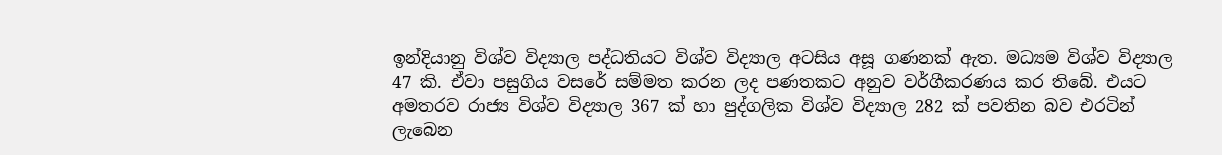ඉන්දියානු විශ්ව විද්‍යාල පද්ධතියට විශ්ව විද්‍යාල අටසිය අසූ ගණනක් ඇත. මධ්‍යම විශ්ව විද්‍යාල 47 කි. ඒවා පසුගිය වසරේ සම්මත කරන ලද පණතකට අනුව වර්ගීකරණය කර තිබේ. එයට අමතරව රාජ්‍ය විශ්ව විද්‍යාල 367 ක් හා පුද්ගලික විශ්ව විද්‍යාල 282 ක් පවතින බව එරටින් ලැබෙන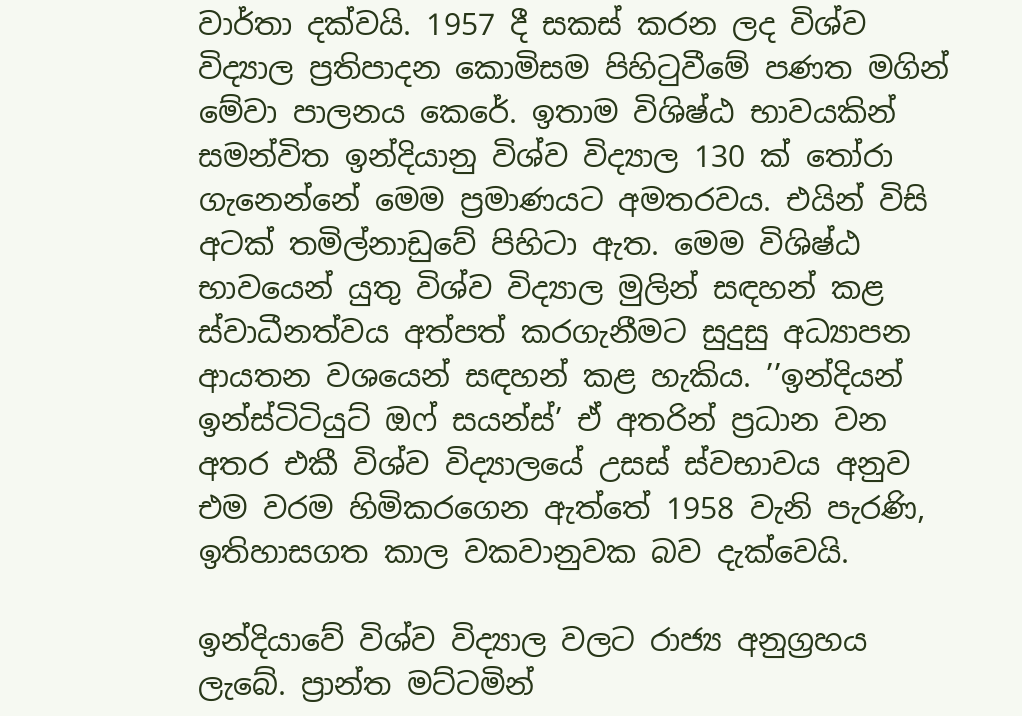වාර්තා දක්වයි. 1957 දී සකස් කරන ලද විශ්ව විද්‍යාල ප්‍රතිපාදන කොමිසම පිහිටුවීමේ පණත මගින් මේවා පාලනය කෙරේ. ඉතාම විශිෂ්ඨ භාවයකින් සමන්විත ඉන්දියානු විශ්ව විද්‍යාල 130 ක් තෝරා ගැනෙන්නේ මෙම ප්‍රමාණයට අමතරවය. එයින් විසි අටක් තමිල්නාඩුවේ පිහිටා ඇත. මෙම විශිෂ්ඨ භාවයෙන් යුතු විශ්ව විද්‍යාල මුලින් සඳහන් කළ ස්වාධීනත්වය අත්පත් කරගැනීමට සුදුසු අධ්‍යාපන ආයතන වශයෙන් සඳහන් කළ හැකිය. ’’ඉන්දියන් ඉන්ස්ටිටියුට් ඔෆ් සයන්ස්’ ඒ අතරින් ප්‍රධාන වන අතර එකී විශ්ව විද්‍යාලයේ උසස් ස්වභාවය අනුව එම වරම හිමිකරගෙන ඇත්තේ 1958 වැනි පැරණි, ඉතිහාසගත කාල වකවානුවක බව දැක්වෙයි.

ඉන්දියාවේ විශ්ව විද්‍යාල වලට රාජ්‍ය අනුග්‍රහය ලැබේ. ප්‍රාන්ත මට්ටමින්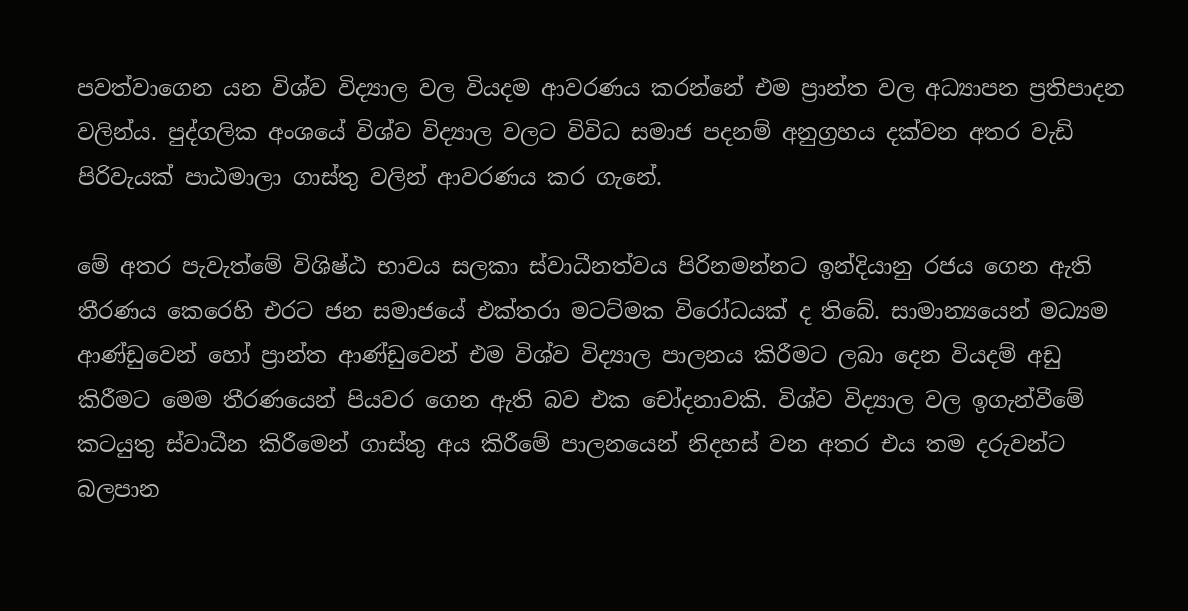පවත්වාගෙන යන විශ්ව විද්‍යාල වල වියදම ආවරණය කරන්නේ එම ප්‍රාන්ත වල අධ්‍යාපන ප්‍රතිපාදන වලින්ය. පුද්ගලික අංශයේ විශ්ව විද්‍යාල වලට විවිධ සමාජ පදනම් අනුග්‍රහය දක්වන අතර වැඩි පිරිවැයක් පාඨමාලා ගාස්තු වලින් ආවරණය කර ගැනේ.

මේ අතර පැවැත්මේ විශිෂ්ඨ භාවය සලකා ස්වාධීනත්වය පිරිනමන්නට ඉන්දියානු රජය ගෙන ඇති තීරණය කෙරෙහි එරට ජන සමාජයේ එක්තරා මටට්මක විරෝධයක් ද තිබේ. සාමාන්‍යයෙන් මධ්‍යම ආණ්ඩුවෙන් හෝ ප්‍රාන්ත ආණ්ඩුවෙන් එම විශ්ව විද්‍යාල පාලනය කිරීමට ලබා දෙන වියදම් අඩු කිරීමට මෙම තීරණයෙන් පියවර ගෙන ඇති බව එක චෝදනාවකි. විශ්ව විද්‍යාල වල ඉගැන්වීමේ කටයුතු ස්වාධීන කිරීමෙන් ගාස්තු අය කිරීමේ පාලනයෙන් නිදහස් වන අතර එය තම දරුවන්ට බලපාන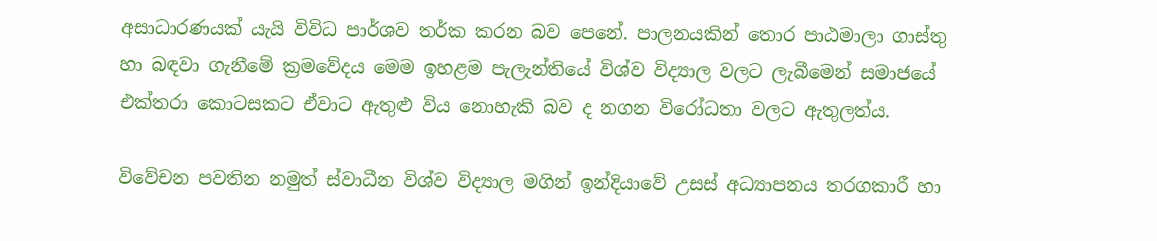අසාධාරණයක් යැයි විවිධ පාර්ශව තර්ක කරන බව පෙනේ. පාලනයකින් තොර පාඨමාලා ගාස්තු හා බඳවා ගැනීමේ ක්‍රමවේදය මෙම ඉහළම පැලැන්තියේ විශ්ව විද්‍යාල වලට ලැබීමෙන් සමාජයේ එක්තරා කොටසකට ඒවාට ඇතුළු විය නොහැකි බව ද නගන විරෝධතා වලට ඇතුලත්ය.

විවේචන පවතින නමුත් ස්වාධීන විශ්ව විද්‍යාල මගින් ඉන්දියාවේ උසස් අධ්‍යාපනය තරගකාරී හා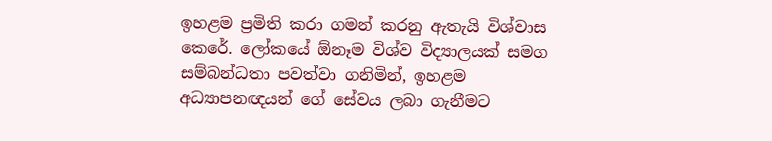ඉහළම ප්‍රමිති කරා ගමන් කරනු ඇතැයි විශ්වාස කෙරේ. ලෝකයේ ඕනෑම විශ්ව විද්‍යාලයක් සමග සම්බන්ධතා පවත්වා ගනිමින්, ඉහළම අධ්‍යාපනඥයන් ගේ සේවය ලබා ගැනීමට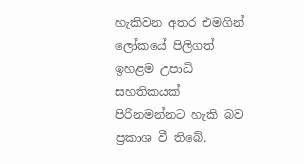හැකිවන අතර එමගින් ලෝකයේ පිලිගත් ඉහළම උපාධි සහතිකයක් පිරිනමන්නට හැකි බව ප්‍රකාශ වී තිබේ.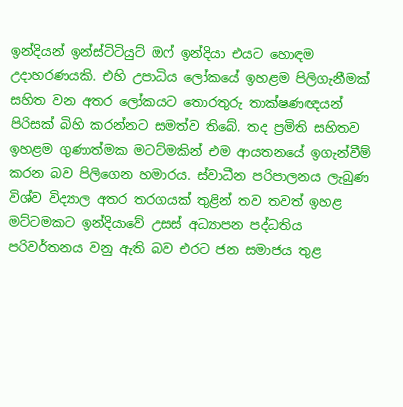ඉන්දියන් ඉන්ස්ටිටියුට් ඔෆ් ඉන්දියා එයට හොඳම උදාහරණයකි. එහි උපාධිය ලෝකයේ ඉහළම පිලිගැනීමක් සහිත වන අතර ලෝකයට තොරතුරු තාක්ෂණඥයන් පිරිසක් බිහි කරන්නට සමත්ව තිබේ. තද ප්‍රමිති සහිතව ඉහළම ගුණාත්මක මටට්මකින් එම ආයතනයේ ඉගැන්වීම් කරන බව පිලිගෙන හමාරය. ස්වාධීන පරිපාලනය ලැබුණ විශ්ව විද්‍යාල අතර තරගයක් තුළින් තව තවත් ඉහළ මට්ටමකට ඉන්දියාවේ උසස් අධ්‍යාපන පද්ධතිය පරිවර්තනය වනු ඇති බව එරට ජන සමාජය තුළ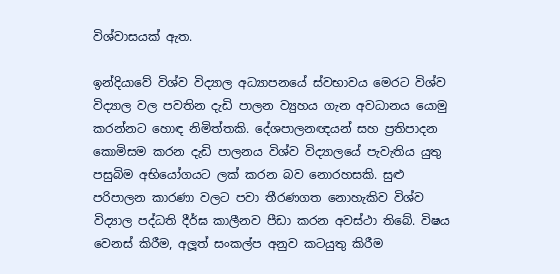විශ්වාසයක් ඇත.

ඉන්දියාවේ විශ්ව විද්‍යාල අධ්‍යාපනයේ ස්වභාවය මෙරට විශ්ව විද්‍යාල වල පවතින දැඩි පාලන ව්‍යුහය ගැන අවධානය යොමු කරන්නට හොඳ නිමිත්තකි. දේශපාලනඥයන් සහ ප්‍රතිපාදන කොමිසම කරන දැඩි පාලනය විශ්ව විද්‍යාලයේ පැවැතිය යුතු පසුබිම අභියෝගයට ලක් කරන බව නොරහසකි. සුළු පරිපාලන කාරණා වලට පවා තීරණගත නොහැකිව විශ්ව විද්‍යාල පද්ධති දීර්ඝ කාලීනව පීඩා කරන අවස්ථා තිබේ. විෂය වෙනස් කිරීම, අලූත් සංකල්ප අනුව කටයුතු කිරීම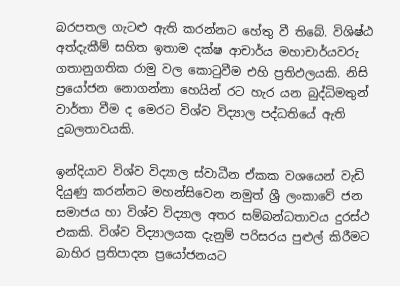බරපතල ගැටළු ඇති කරන්නට හේතු වී තිබේ. විශිෂ්ඨ අත්දැකීම් සහිත ඉතාම දක්ෂ ආචාර්ය මහාචාර්යවරු ගතානුගතික රාමු වල කොටුවීම එහි ප්‍රතිඵලයකි. නිසි ප්‍රයෝජන නොගන්නා හෙයින් රට හැර යන බුද්ධිමතුන් වාර්තා වීම ද මෙරට විශ්ව විද්‍යාල පද්ධතියේ ඇති දුබලතාවයකි.

ඉන්දියාව විශ්ව විද්‍යාල ස්වාධීන ඒකක වශයෙන් වැඩි දියුණු කරන්නට මහන්සිවෙන නමුත් ශ්‍රී ලංකාවේ ජන සමාජය හා විශ්ව විද්‍යාල අතර සම්බන්ධතාවය දුරස්ථ එකකි. විශ්ව විද්‍යාලයක දැනුම් පරිසරය පුළුල් කිරීමට බාහිර ප්‍රතිපාදන ප්‍රයෝජනයට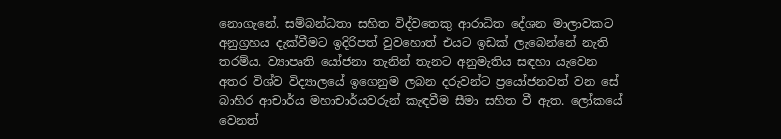නොගැනේ. සම්බන්ධතා සහිත විද්වතෙකු ආරාධිත දේශන මාලාවකට අනුග්‍රහය දැක්වීමට ඉදිරිපත් වුවහොත් එයට ඉඩක් ලැබෙන්නේ නැති තරම්ය. ව්‍යාපෘති යෝජනා තැනින් තැනට අනුමැතිය සඳහා යැවෙන අතර විශ්ව විද්‍යාලයේ ඉගෙනුම ලබන දරුවන්ට ප්‍රයෝජනවත් වන සේ බාහිර ආචාර්ය මහාචාර්යවරුන් කැඳවීම සීමා සහිත වී ඇත. ලෝකයේ වෙනත්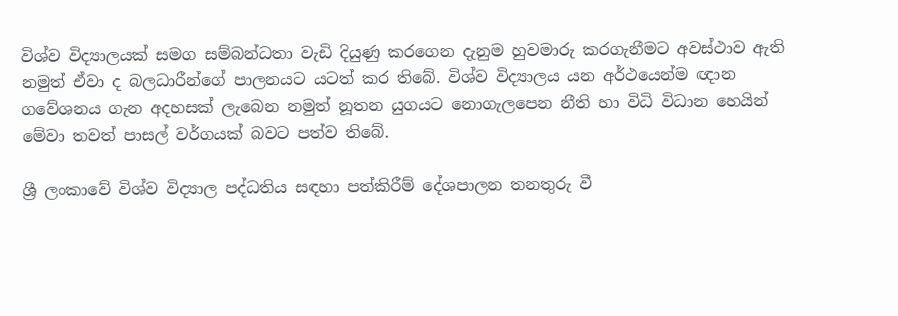විශ්ව විද්‍යාලයක් සමග සම්බන්ධතා වැඩි දියුණු කරගෙන දැනුම හුවමාරු කරගැනීමට අවස්ථාව ඇති නමුත් ඒවා ද බලධාරීන්ගේ පාලනයට යටත් කර තිබේ. විශ්ව විද්‍යාලය යන අර්ථයෙන්ම ඥාන ගවේශනය ගැන අදහසක් ලැබෙන නමුත් නූතන යුගයට නොගැලපෙන නීති හා විධි විධාන හෙයින් මේවා තවත් පාසල් වර්ගයක් බවට පත්ව තිබේ.

ශ්‍රී ලංකාවේ විශ්ව විද්‍යාල පද්ධතිය සඳහා පත්කිරීම් දේශපාලන තනතුරු වී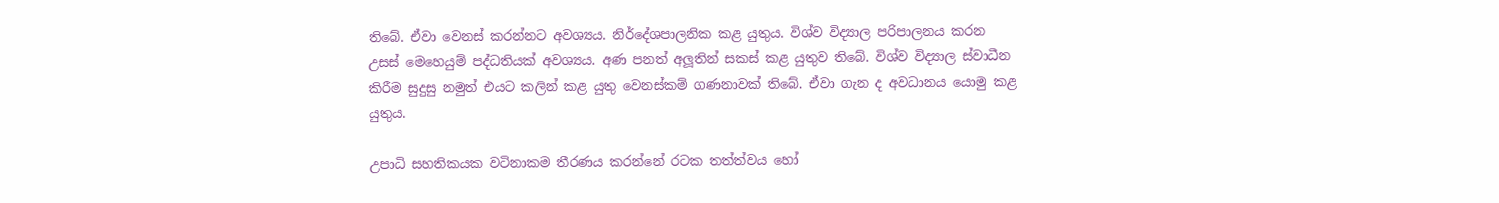තිබේ. ඒවා වෙනස් කරන්නට අවශ්‍යය. නිර්දේශපාලනික කළ යුතුය. විශ්ව විද්‍යාල පරිපාලනය කරන උසස් මෙහෙයුම් පද්ධතියක් අවශ්‍යය. අණ පනත් අලූතින් සකස් කළ යුතුව තිබේ. විශ්ව විද්‍යාල ස්වාධීන කිරීම සුදුසු නමුත් එයට කලින් කළ යුතු වෙනස්කම් ගණනාවක් තිබේ. ඒවා ගැන ද අවධානය යොමු කළ යුතුය.

උපාධි සහතිකයක වටිනාකම තීරණය කරන්නේ රටක තත්ත්වය හෝ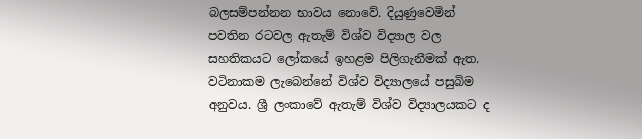බලසම්පන්නන භාවය නොවේ. දියුණුවෙමින් පවතින රටවල ඇතැම් විශ්ව විද්‍යාල වල සහතිකයට ලෝකයේ ඉහළම පිලිගැනීමක් ඇත. වටිනාකම ලැබෙන්නේ විශ්ව විද්‍යාලයේ පසුබිම අනුවය. ශ්‍රී ලංකාවේ ඇතැම් විශ්ව විද්‍යාලයකට ද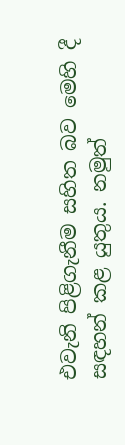එවැනි පිළිගැනීම සහිත බව මෙහි දී සඳහන් කළ යුතුය. නමුත්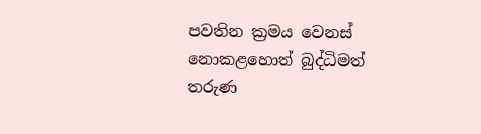පවතින ක්‍රමය වෙනස් නොකළහොත් බුද්ධිමත් තරුණ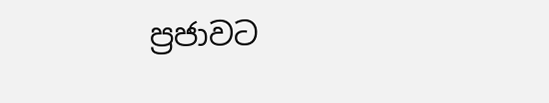ප්‍රජාවට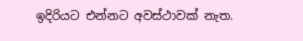ඉදිරියට එන්නට අවස්ථාවක් නැත.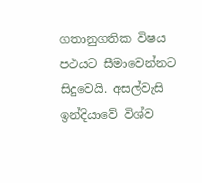ගතානුගතික විෂය පථයට සීමාවෙන්නට සිදුවෙයි. අසල්වැසි ඉන්දියාවේ විශ්ව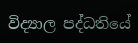විද්‍යාල පද්ධතියේ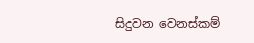සිදුවන වෙනස්කම්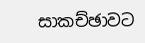සාකච්ඡාවට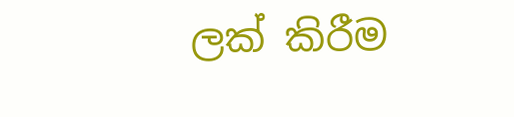ලක් කිරීම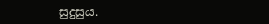සුදුසුය.